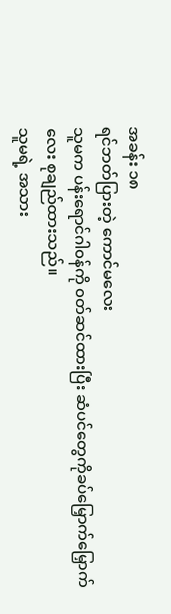အခန်း ၁၈
ရင်ဘတ်ပြားတဲ့ ကောင်မလေး
သူမက ပန်းရောင်ဂါ၀န်ကို ၀တ်ဆင်ထားပြီး ဆံပင်တွေကိုခပ်မြှောက်မြှောက်လေး စုချည်ထားသည်။
သူမရဲ့ အသား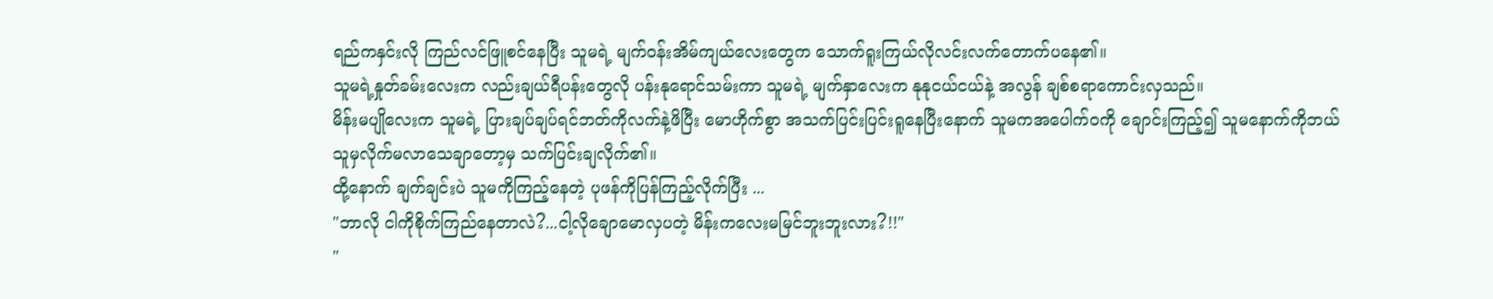ရည်ကနှင်းလို ကြည်လင်ဖြူစင်နေပြီး သူမရဲ့ မျက်၀န်းအိမ်ကျယ်လေးတွေက သောက်ရူးကြယ်လိုလင်းလက်တောက်ပနေ၏။
သူမရဲ့နှုတ်ခမ်းလေးက လည်းချယ်ရီပန်းတွေလို ပန်းနုရောင်သမ်းကာ သူမရဲ့ မျက်နှာလေးက နုနုငယ်ငယ်နဲ့ အလွန် ချစ်စရာကောင်းလှသည်။
မိန်းမပျိုလေးက သူမရဲ့ ပြားချပ်ချပ်ရင်ဘတ်ကိုလက်နဲ့ဖိပြီး မောဟိုက်စွာ အသက်ပြင်းပြင်းရူနေပြီးနောက် သူမကအပေါက်၀ကို ချောင်းကြည့်၍ သူမနောက်ကိုဘယ်သူမှလိုက်မလာသေချာတော့မှ သက်ပြင်းချလိုက်၏။
ထို့နောက် ချက်ချင်းပဲ သူမကိုကြည့်နေတဲ့ ပုဖန်ကိုပြန်ကြည့်လိုက်ပြီး ...
"ဘာလို ငါကိုစိုက်ကြည်နေတာလဲ?...ငါ့လိုချောမောလှပတဲ့ မိန်းကလေးမမြင်ဘူးဘူးလား?!!"
"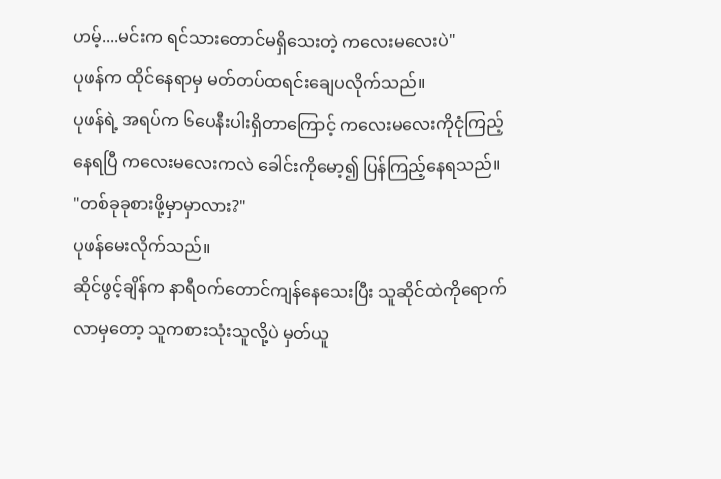ဟမ့်....မင်းက ရင်သားတောင်မရှိသေးတဲ့ ကလေးမလေးပဲ"
ပုဖန်က ထိုင်နေရာမှ မတ်တပ်ထရင်းချေပလိုက်သည်။
ပုဖန်ရဲ့ အရပ်က ၆ပေနီးပါးရှိတာကြောင့် ကလေးမလေးကိုငုံကြည့်နေရပြီ ကလေးမလေးကလဲ ခေါင်းကိုမော့၍ ပြန်ကြည့်နေရသည်။
"တစ်ခုခုစားဖို့မှာမှာလား?"
ပုဖန်မေးလိုက်သည်။
ဆိုင်ဖွင့်ချိန်က နာရီ၀က်တောင်ကျန်နေသေးပြီး သူဆိုင်ထဲကိုရောက်လာမှတော့ သူကစားသုံးသူလို့ပဲ မှတ်ယူ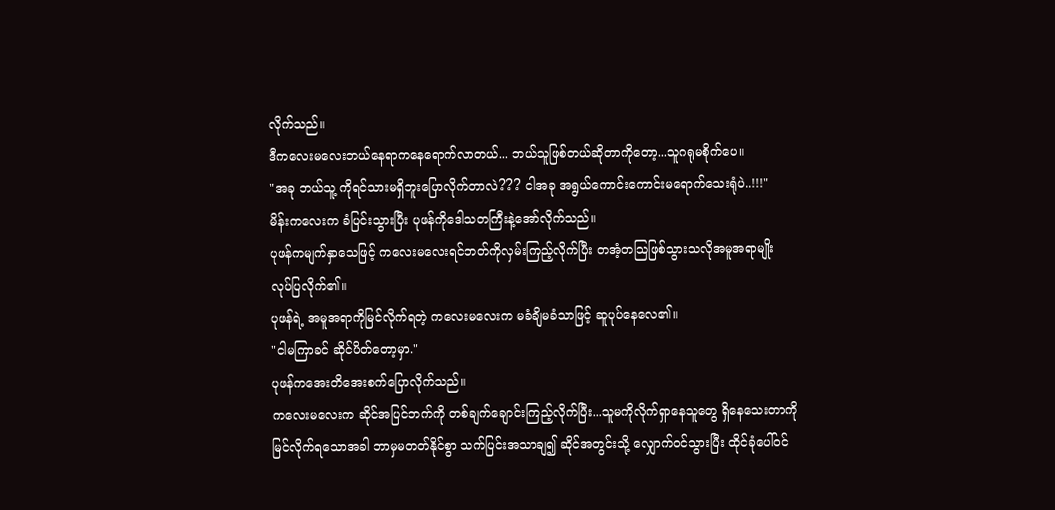လိုက်သည်။
ဒီကလေးမလေးဘယ်နေရာကနေရောက်လာတယ်... ဘယ်သူဖြစ်တယ်ဆိုတာကိုတော့...သူဂရုမစိုက်ပေ။
"အခု ဘယ်သူ့ ကိုရင်သားမရှိဘူးပြောလိုက်တာလဲ??? ငါအခု အရွယ်ကောင်းကောင်းမရောက်သေးရုံပဲ..!!!"
မိန်းကလေးက ခံပြင်းသွားပြီး ပုဖန်ကိုဒေါသတကြီးနဲ့အော်လိုက်သည်။
ပုဖန်ကမျက်နှာသေဖြင့် ကလေးမလေးရင်ဘတ်ကိုလှမ်းကြည့်လိုက်ပြီး တအံ့တသြဖြစ်သွားသလိုအမူအရာမျိုး လုပ်ပြလိုက်၏။
ပုဖန်ရဲ့ အမူအရာကိုမြင်လိုက်ရတဲ့ ကလေးမလေးက မခံချိမခံသာဖြင့် ဆူပုပ်နေလေ၏။
"ငါမကြာခင် ဆိုင်ပိတ်တော့မှာ."
ပုဖန်ကအေးတိအေးစက်ပြောလိုက်သည်။
ကလေးမလေးက ဆိုင်အပြင်ဘက်ကို တစ်ချက်ချောင်းကြည့်လိုက်ပြီး...သူမကိုလိုက်ရှာနေသူတွေ ရှိနေသေးတာကိုမြင်လိုက်ရသောအခါ ဘာမှမတတ်နိုင်စွာ သက်ပြင်းအသာချ၍ ဆိုင်အတွင်းသို့ လျှောက်၀င်သွားပြီး ထိုင်ခုံပေါ်၀င်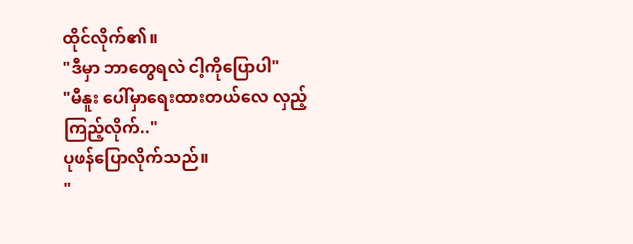ထိုင်လိုက်၏။
"ဒီမှာ ဘာတွေရလဲ ငါ့ကိုပြောပါ"
"မီနူး ပေါ်မှာရေးထားတယ်လေ လှည့် ကြည့်လိုက်.."
ပုဖန်ပြောလိုက်သည်။
"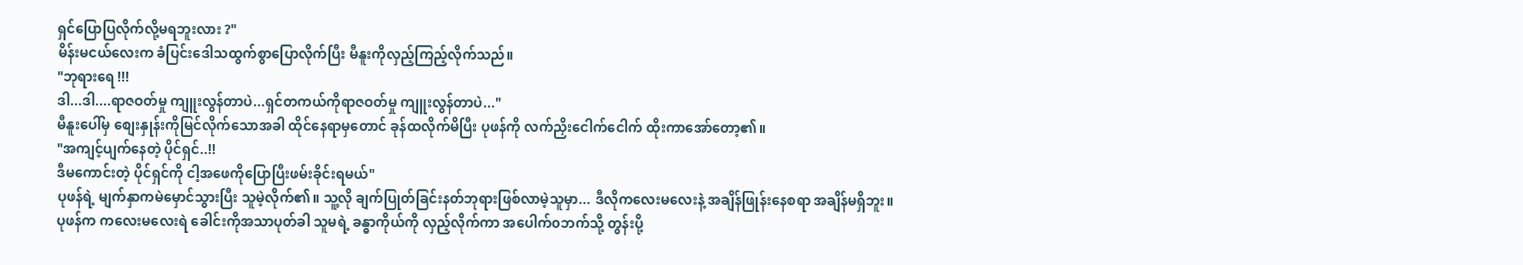ရှင်ပြောပြလိုက်လို့မရဘူးလား ?"
မိန်းမငယ်လေးက ခံပြင်းဒေါသထွက်စွာပြောလိုက်ပြီး မီနူးကိုလှည့်ကြည့်လိုက်သည်။
"ဘုရားရေ !!!
ဒါ...ဒါ....ရာဇဝတ်မှု ကျူးလွန်တာပဲ...ရှင်တကယ်ကိုရာဇဝတ်မှု ကျူးလွန်တာပဲ..."
မီနူးပေါ်မှ စျေးနှုန်းကိုမြင်လိုက်သောအခါ ထိုင်နေရာမှတောင် ခုန်ထလိုက်မိပြီး ပုဖန်ကို လက်ညှိးငေါက်ငေါက် ထိုးကာအော်တော့၏။
"အကျင့်ပျက်နေတဲ့ ပိုင်ရှင်..!!
ဒီမကောင်းတဲ့ ပိုင်ရှင်ကို ငါ့အဖေကိုပြောပြီးဖမ်းခိုင်းရမယ်"
ပုဖန်ရဲ့ မျက်နှာကမဲမှောင်သွားပြီး သူမဲ့လိုက်၏။ သူ့လို ချက်ပြုတ်ခြင်းနတ်ဘုရားဖြစ်လာမဲ့သူမှာ... ဒီလိုကလေးမလေးနဲ့ အချိန်ဖြုန်းနေစရာ အချိန်မရှိဘူး။
ပုဖန်က ကလေးမလေးရဲ ခေါင်းကိုအသာပုတ်ခါ သူမရဲ့ ခန္ဓာကိုယ်ကို လှည့်လိုက်ကာ အပေါက်၀ဘက်သို့ တွန်းပို့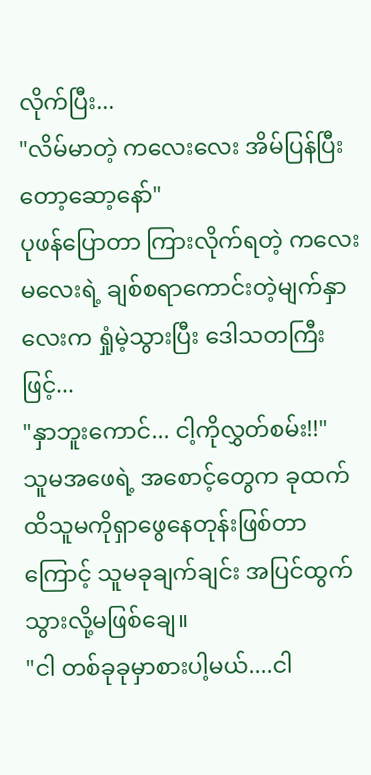လိုက်ပြီး...
"လိမ်မာတဲ့ ကလေးလေး အိမ်ပြန်ပြီးတော့ဆော့နော်"
ပုဖန်ပြောတာ ကြားလိုက်ရတဲ့ ကလေးမလေးရဲ့ ချစ်စရာကောင်းတဲ့မျက်နှာလေးက ရှုံမဲ့သွားပြီး ဒေါသတကြီးဖြင့်...
"နှာဘူးကောင်... ငါ့ကိုလွှတ်စမ်း!!"
သူမအဖေရဲ့ အစောင့်တွေက ခုထက်ထိသူမကိုရှာဖွေနေတုန်းဖြစ်တာကြောင့် သူမခုချက်ချင်း အပြင်ထွက်သွားလို့မဖြစ်ချေ။
"ငါ တစ်ခုခုမှာစားပါ့မယ်....ငါ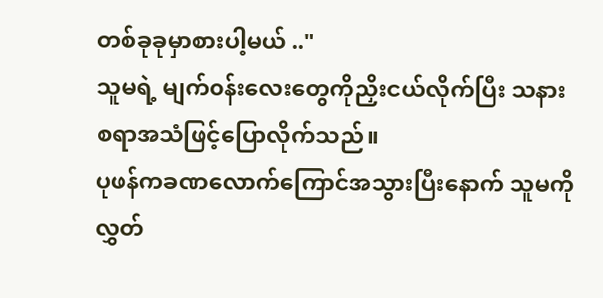တစ်ခုခုမှာစားပါ့မယ် .."
သူမရဲ့ မျက်၀န်းလေးတွေကိုညှိးငယ်လိုက်ပြီး သနားစရာအသံဖြင့်ပြောလိုက်သည်။
ပုဖန်ကခဏလောက်ကြောင်အသွားပြီးနောက် သူမကိုလွှတ်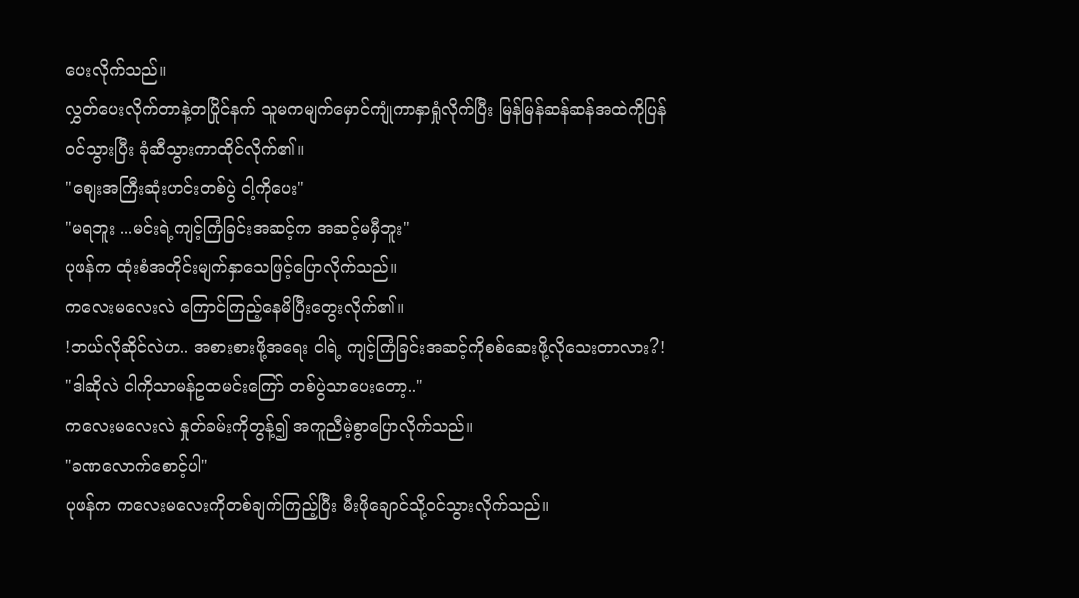ပေးလိုက်သည်။
လွှတ်ပေးလိုက်တာနဲ့တပြိုင်နက် သူမကမျက်မှောင်ကျုံကာနှာရှုံလိုက်ပြီး မြန်မြန်ဆန်ဆန်အထဲကိုပြန်၀င်သွားပြီး ခုံဆီသွားကာထိုင်လိုက်၏။
"စျေးအကြီးဆုံးဟင်းတစ်ပွဲ ငါ့ကိုပေး"
"မရဘူး ...မင်းရဲ့ကျင့်ကြံခြင်းအဆင့်က အဆင့်မမှီဘူး"
ပုဖန်က ထုံးစံအတိုင်းမျက်နှာသေဖြင့်ပြောလိုက်သည်။
ကလေးမလေးလဲ ကြောင်ကြည့်နေမိပြီးတွေးလိုက်၏။
!ဘယ်လိုဆိုင်လဲဟ.. အစားစားဖို့အရေး ငါရဲ့ ကျင့်ကြံခြင်းအဆင့်ကိုစစ်ဆေးဖို့လိုသေးတာလား?!
"ဒါဆိုလဲ ငါကိုသာမန်ဥထမင်းကြော် တစ်ပွဲသာပေးတော့.."
ကလေးမလေးလဲ နှုတ်ခမ်းကိုတွန့်၍ အကူညီမဲ့စွာပြောလိုက်သည်။
"ခဏလောက်စောင့်ပါ"
ပုဖန်က ကလေးမလေးကိုတစ်ချက်ကြည့်ပြီး မီးဖိုချောင်သို့၀င်သွားလိုက်သည်။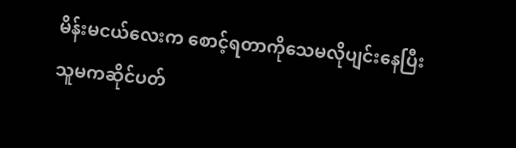မိန်းမငယ်လေးက စောင့်ရတာကိုသေမလိုပျင်းနေပြီး သူမကဆိုင်ပတ်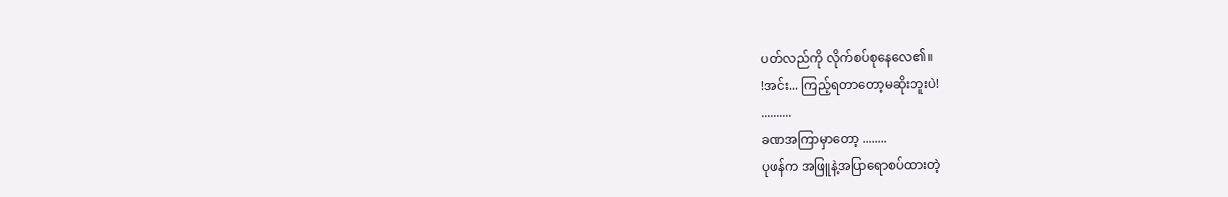ပတ်လည်ကို လိုက်စပ်စုနေလေ၏။
!အင်း... ကြည့်ရတာတော့မဆိုးဘူးပဲ!
..........
ခဏအကြာမှာတော့ ........
ပုဖန်က အဖြူနဲ့အပြာရောစပ်ထားတဲ့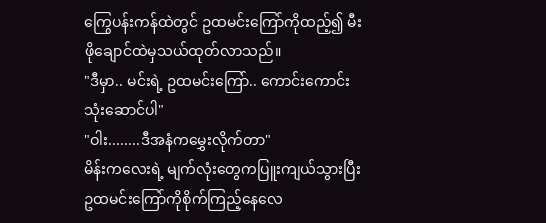ကြွေပန်းကန်ထဲတွင် ဥထမင်းကြော်ကိုထည့်၍ မီးဖိုချောင်ထဲမှသယ်ထုတ်လာသည်။
"ဒီမှာ.. မင်းရဲ့ ဥထမင်းကြော်.. ကောင်းကောင်းသုံးဆောင်ပါ"
"ဝါး........ဒီအနံကမွှေးလိုက်တာ"
မိန်းကလေးရဲ့ မျက်လုံးတွေကပြူးကျယ်သွားပြီးဥထမင်းကြော်ကိုစိုက်ကြည့်နေလေ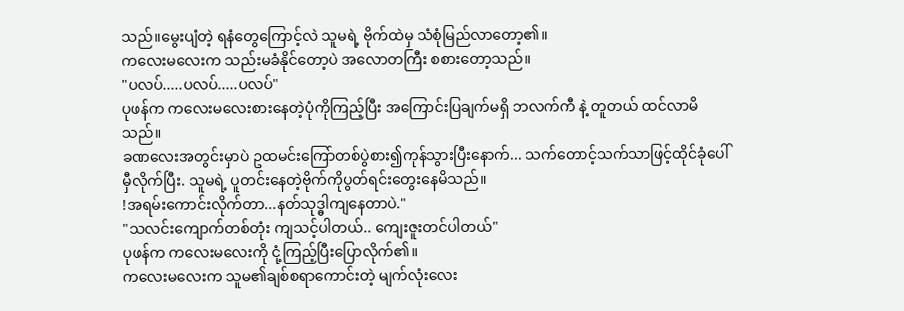သည်။မွေးပျံတဲ့ ရနံတွေကြောင့်လဲ သူမရဲ့ ဗိုက်ထဲမှ သံစုံမြည်လာတော့၏။
ကလေးမလေးက သည်းမခံနိုင်တော့ပဲ အလောတကြီး စစားတော့သည်။
"ပလပ်.....ပလပ်.....ပလပ်"
ပုဖန်က ကလေးမလေးစားနေတဲ့ပုံကိုကြည့်ပြီး အကြောင်းပြချက်မရှိ ဘလက်ကီ နဲ့ တူတယ် ထင်လာမိသည်။
ခဏလေးအတွင်းမှာပဲ ဥထမင်းကြော်တစ်ပွဲစား၍ကုန်သွားပြီးနောက်... သက်တောင့်သက်သာဖြင့်ထိုင်ခုံပေါ်မှီလိုက်ပြီး. သူမရဲ့ ပူတင်းနေတဲ့ဗိုက်ကိုပွတ်ရင်းတွေးနေမိသည်။
!အရမ်းကောင်းလိုက်တာ...နတ်သုဒ္ဓါကျနေတာပဲ."
"သလင်းကျောက်တစ်တုံး ကျသင့်ပါတယ်.. ကျေးဇူးတင်ပါတယ်"
ပုဖန်က ကလေးမလေးကို ငုံ့ကြည့်ပြီးပြောလိုက်၏။
ကလေးမလေးက သူမ၏ချစ်စရာကောင်းတဲ့ မျက်လုံးလေး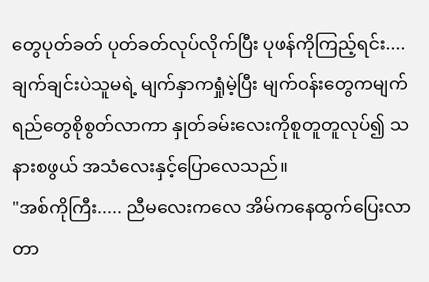တွေပုတ်ခတ် ပုတ်ခတ်လုပ်လိုက်ပြီး ပုဖန်ကိုကြည့်ရင်း....ချက်ချင်းပဲသူမရဲ့ မျက်နှာကရှုံမဲ့ပြီး မျက်၀န်းတွေကမျက်ရည်တွေစိုစွတ်လာကာ နှုတ်ခမ်းလေးကိုစူတူတူလုပ်၍ သနားစဖွယ် အသံလေးနှင့်ပြောလေသည်။
"အစ်ကိုကြီး..... ညီမလေးကလေ အိမ်ကနေထွက်ပြေးလာတာ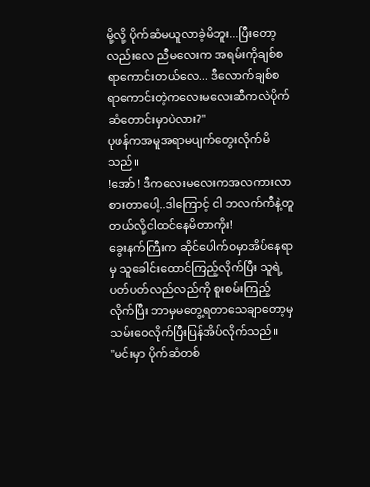မို့လို့ ပိုက်ဆံမယူလာခဲ့မိဘူး...ပြီးတော့လည်းလေ ညီမလေးက အရမ်းကိုချစ်စရာကောင်းတယ်လေ... ဒီလောက်ချစ်စရာကောင်းတဲ့ကလေးမလေးဆီကလဲပိုက်ဆံတောင်းမှာပဲလား?"
ပုဖန်ကအမူအရာမပျက်တွေးလိုက်မိသည်။
!အော် ! ဒီကလေးမလေးကအလကားလာစားတာပေါ့..ဒါကြောင့် ငါ ဘလက်ကီနဲ့တူတယ်လို့ငါထင်နေမိတာကိုး!
ခွေးနက်ကြီးက ဆိုင်ပေါက်၀မှာအိပ်နေရာမှ သူခေါင်းထောင်ကြည့်လိုက်ပြီး သူရဲ့ ပတ်ပတ်လည်လည်ကို စူးစမ်းကြည့်လိုက်ပြီး ဘာမှမတွေ့ရတာသေချာတော့မှ သမ်းဝေလိုက်ပြီးပြန်အိပ်လိုက်သည်။
"မင်းမှာ ပိုက်ဆံတစ်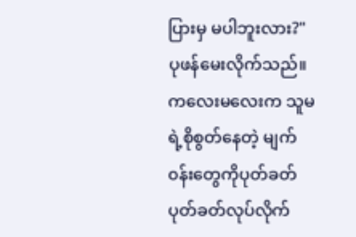ပြားမှ မပါဘူးလား?"
ပုဖန်မေးလိုက်သည်။
ကလေးမလေးက သူမရဲ့စိုစွတ်နေတဲ့ မျက်၀န်းတွေကိုပုတ်ခတ်ပုတ်ခတ်လုပ်လိုက်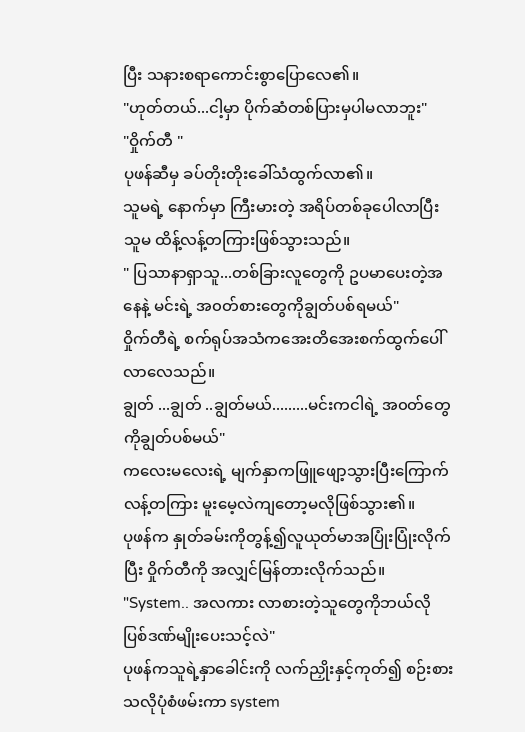ပြီး သနားစရာကောင်းစွာပြောလေ၏။
"ဟုတ်တယ်...ငါ့မှာ ပိုက်ဆံတစ်ပြားမှပါမလာဘူး"
"ဝှိုက်တီ "
ပုဖန်ဆီမှ ခပ်တိုးတိုးခေါ်သံထွက်လာ၏။
သူမရဲ့ နောက်မှာ ကြီးမားတဲ့ အရိပ်တစ်ခုပေါလာပြီးသူမ ထိန့်လန့်တကြားဖြစ်သွားသည်။
" ပြသာနာရှာသူ...တစ်ခြားလူတွေကို ဥပမာပေးတဲ့အနေနဲ့ မင်းရဲ့ အ၀တ်စားတွေကိုချွတ်ပစ်ရမယ်"
ဝှိုက်တီရဲ့ စက်ရုပ်အသံကအေးတိအေးစက်ထွက်ပေါ်လာလေသည်။
ချွတ် ...ချွတ် ..ချွတ်မယ်.........မင်းကငါရဲ့ အ၀တ်တွေကိုချွတ်ပစ်မယ်"
ကလေးမလေးရဲ့ မျက်နှာကဖြူဖျော့သွားပြီးကြောက်လန့်တကြား မူးမေ့လဲကျတော့မလိုဖြစ်သွား၏။
ပုဖန်က နှုတ်ခမ်းကိုတွန့်၍လူယုတ်မာအပြုံးပြုံးလိုက်ပြီး ဝှိုက်တီကို အလျှင်မြန်တားလိုက်သည်။
"System.. အလကား လာစားတဲ့သူတွေကိုဘယ်လိုပြစ်ဒဏ်မျိုးပေးသင့်လဲ"
ပုဖန်ကသူရဲ့နှာခေါင်းကို လက်ညှိုးနှင့်ကုတ်၍ စဉ်းစားသလိုပုံစံဖမ်းကာ system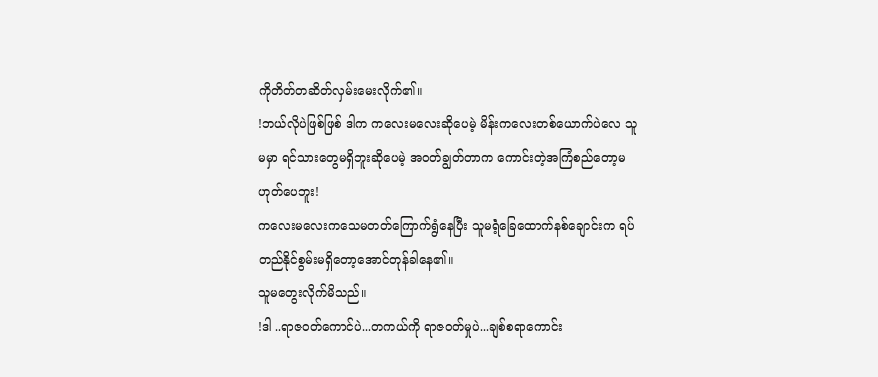ကိုတိတ်တဆိတ်လှမ်းမေးလိုက်၏။
!ဘယ်လိုပဲဖြစ်ဖြစ် ဒါက ကလေးမလေးဆိုပေမဲ့ မိန်းကလေးတစ်ယောက်ပဲလေ သူမမှာ ရင်သားတွေမရှိဘူးဆိုပေမဲ့ အ၀တ်ချွတ်တာက ကောင်းတဲ့အကြံစည်တော့မဟုတ်ပေဘူး!
ကလေးမလေးကသေမတတ်ကြောက်ရွံနေပြီး သူမရဲံ့ခြေထောက်နစ်ချောင်းက ရပ်တည်နိုင်စွမ်းမရှိတော့အောင်တုန်ခါနေ၏။
သူမတွေးလိုက်မိသည်။
!ဒါ ..ရာဇဝတ်ကောင်ပဲ...တကယ်ကို ရာဇဝတ်မှုပဲ...ချစ်စရာကောင်း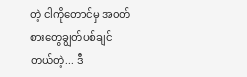တဲ့ ငါကိုတောင်မှ အ၀တ်စားတွေချွတ်ပစ်ချင်တယ်တဲ့... ဒီ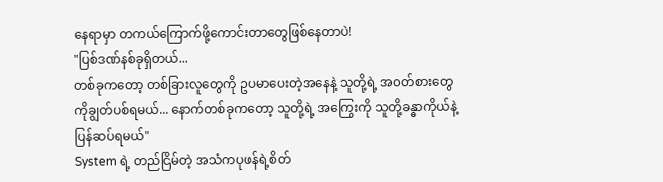နေရာမှာ တကယ်ကြောက်ဖို့ကောင်းတာတွေဖြစ်နေတာပဲ!
"ပြစ်ဒဏ်နစ်ခုရှိတယ်...
တစ်ခုကတော့ တစ်ခြားလူတွေကို ဥပမာပေးတဲ့အနေနဲ့ သူတို့ရဲ့ အ၀တ်စားတွေကိုချွတ်ပစ်ရမယ်... နောက်တစ်ခုကတော့ သူတို့ရဲ့ အကြွေးကို သူတို့ခန္ဓာကိုယ်နဲ့ ပြန်ဆပ်ရမယ်"
System ရဲ့ တည်ငြိမ်တဲ့ အသံကပုဖန်ရဲ့စိတ်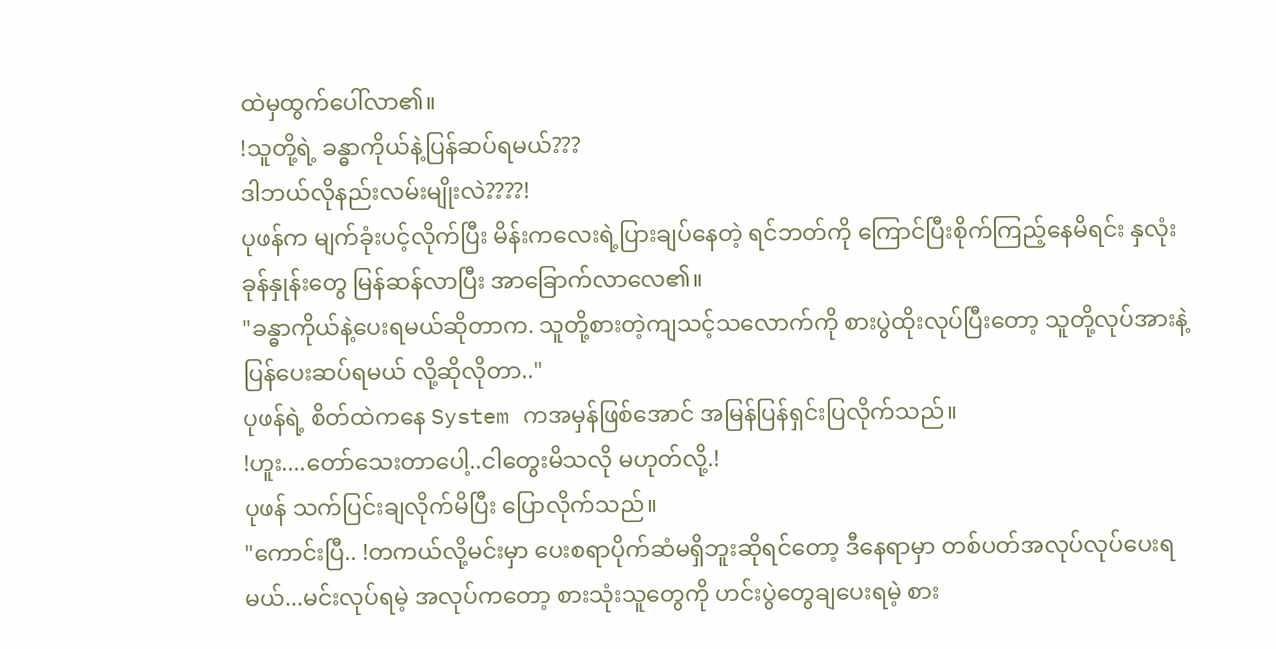ထဲမှထွက်ပေါ်လာ၏။
!သူတို့ရဲ့ ခန္ဓာကိုယ်နဲ့ပြန်ဆပ်ရမယ်???
ဒါဘယ်လိုနည်းလမ်းမျိုးလဲ????!
ပုဖန်က မျက်ခုံးပင့်လိုက်ပြီး မိန်းကလေးရဲ့ပြားချပ်နေတဲ့ ရင်ဘတ်ကို ကြောင်ပြီးစိုက်ကြည့်နေမိရင်း နှလုံးခုန်နှုန်းတွေ မြန်ဆန်လာပြီး အာခြောက်လာလေ၏။
"ခန္ဓာကိုယ်နဲ့ပေးရမယ်ဆိုတာက. သူတို့စားတဲ့ကျသင့်သလောက်ကို စားပွဲထိုးလုပ်ပြီးတော့ သူတို့လုပ်အားနဲ့ပြန်ပေးဆပ်ရမယ် လို့ဆိုလိုတာ.."
ပုဖန်ရဲ့ စိတ်ထဲကနေ System ကအမှန်ဖြစ်အောင် အမြန်ပြန်ရှင်းပြလိုက်သည်။
!ဟူး....တော်သေးတာပေါ့..ငါတွေးမိသလို မဟုတ်လို့.!
ပုဖန် သက်ပြင်းချလိုက်မိပြီး ပြောလိုက်သည်။
"ကောင်းပြီ.. !တကယ်လို့မင်းမှာ ပေးစရာပိုက်ဆံမရှိဘူးဆိုရင်တော့ ဒီနေရာမှာ တစ်ပတ်အလုပ်လုပ်ပေးရမယ်...မင်းလုပ်ရမဲ့ အလုပ်ကတော့ စားသုံးသူတွေကို ဟင်းပွဲတွေချပေးရမဲ့ စား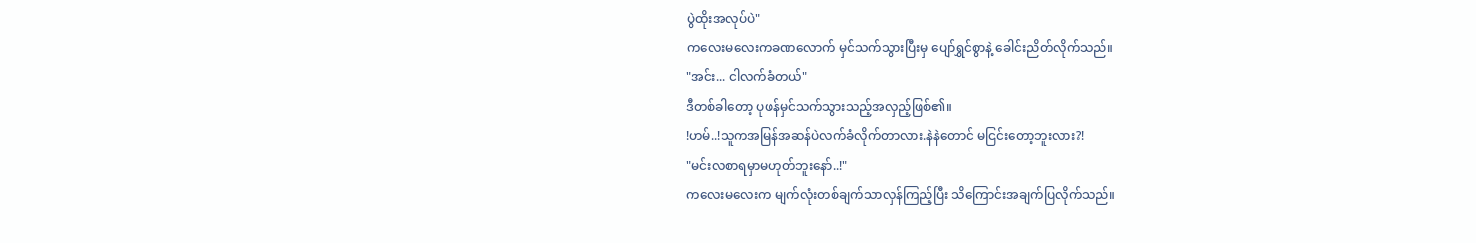ပွဲထိုးအလုပ်ပဲ"
ကလေးမလေးကခဏလောက် မှင်သက်သွားပြီးမှ ပျော်ရွှင်စွာနဲ့ ခေါင်းညိတ်လိုက်သည်။
"အင်း... ငါလက်ခံတယ်"
ဒီတစ်ခါတော့ ပုဖန်မှင်သက်သွားသည့်အလှည့်ဖြစ်၏။
!ဟမ်..!သူကအမြန်အဆန်ပဲလက်ခံလိုက်တာလား.နဲနဲတောင် မငြင်းတော့ဘူးလား?!
"မင်းလစာရမှာမဟုတ်ဘူးနော်..!"
ကလေးမလေးက မျက်လုံးတစ်ချက်သာလှန်ကြည့်ပြီး သိကြောင်းအချက်ပြလိုက်သည်။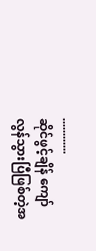............
ဆိုင်ဖွင့်ချိန် ကျော်လွန်သွားပြီဖြစ်တဲ့အ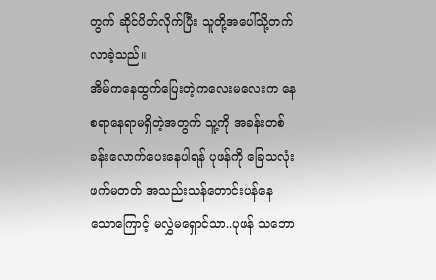တွက် ဆိုင်ပိတ်လိုက်ပြီး သူတို့အပေါ်သို့တက်လာခဲ့သည်။
အိမ်ကနေထွက်ပြေးတဲ့ကလေးမလေးက နေစရာနေရာမရှိတဲ့အတွက် သူ့ကို အခန်းတစ်ခန်းလောက်ပေးနေပါရန် ပုဖန်ကို ခြေသလုံးဖက်မတတ် အသည်းသန်တောင်းပန်နေသောကြောင့် မလွှဲမရှောင်သာ..ပုဖန် သဘော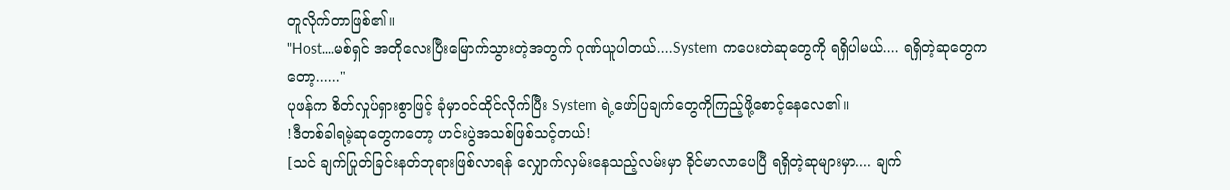တူလိုက်တာဖြစ်၏။
"Host....မစ်ရှင် အတိုလေးပြီးမြောက်သွားတဲ့အတွက် ဂုဏ်ယူပါတယ်....System ကပေးတဲဆုတွေကို ရရှိပါမယ်.... ရရှိတဲ့ဆုတွေကတော့......"
ပုဖန်က စိတ်လှုပ်ရှားစွာဖြင့် ခုံမှာ၀င်ထိုင်လိုက်ပြီး System ရဲ့ဖော်ပြချက်တွေကိုကြည့်ဖို့စောင့်နေလေ၏။
!ဒီတစ်ခါရမဲ့ဆုတွေကတော့ ဟင်းပွဲအသစ်ဖြစ်သင့်တယ်!
[သင် ချက်ပြုတ်ခြင်းနတ်ဘုရားဖြစ်လာရန် လျှောက်လှမ်းနေသည့်လမ်းမှာ ခိုင်မာလာပေပြီ ရရှိတဲ့ဆုများမှာ.... ချက်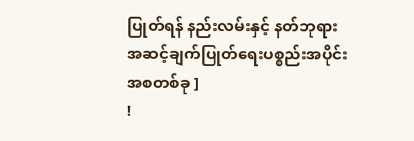ပြုတ်ရန် နည်းလမ်းနှင့် နတ်ဘုရားအဆင့်ချက်ပြုတ်ရေးပစ္စည်းအပိုင်းအစတစ်ခု ]
!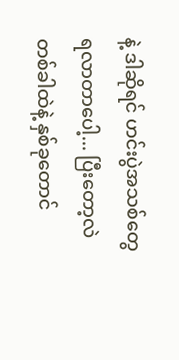နဲ့ ဒါဆိုရင် ဟင်းပွဲအသစ်တွေ ရလာတာပေါ့... ပြီးတော့လဲ တစ်ခါထဲနဲ့ နှစ်ခုတောင်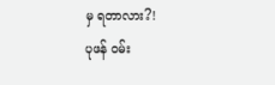မှ ရတာလား?!
ပုဖန် ၀မ်း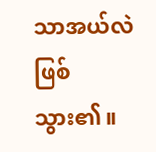သာအယ်လဲ ဖြစ်သွား၏။